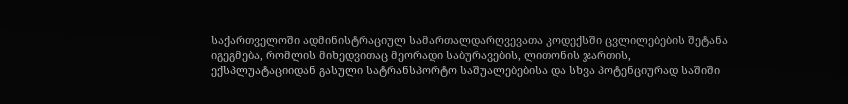საქართველოში ადმინისტრაციულ სამართალდარღვევათა კოდექსში ცვლილებების შეტანა იგეგმება, რომლის მიხედვითაც მეორადი საბურავების, ლითონის ჯართის, ექსპლუატაციიდან გასული სატრანსპორტო საშუალებებისა და სხვა პოტენციურად საშიში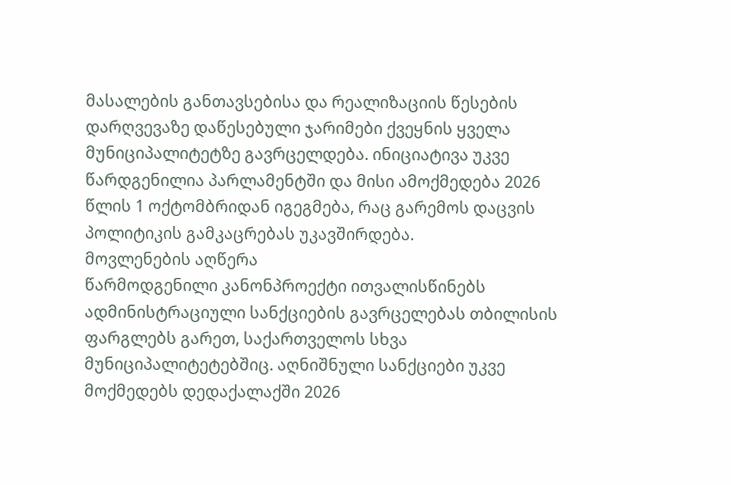მასალების განთავსებისა და რეალიზაციის წესების დარღვევაზე დაწესებული ჯარიმები ქვეყნის ყველა მუნიციპალიტეტზე გავრცელდება. ინიციატივა უკვე წარდგენილია პარლამენტში და მისი ამოქმედება 2026 წლის 1 ოქტომბრიდან იგეგმება, რაც გარემოს დაცვის პოლიტიკის გამკაცრებას უკავშირდება.
მოვლენების აღწერა
წარმოდგენილი კანონპროექტი ითვალისწინებს ადმინისტრაციული სანქციების გავრცელებას თბილისის ფარგლებს გარეთ, საქართველოს სხვა მუნიციპალიტეტებშიც. აღნიშნული სანქციები უკვე მოქმედებს დედაქალაქში 2026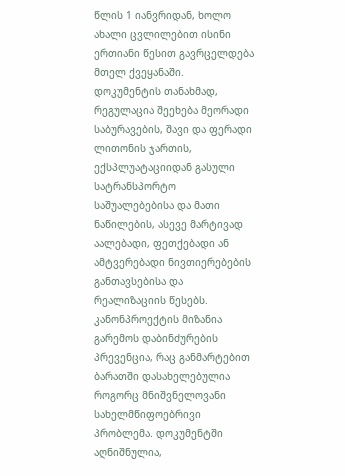წლის 1 იანვრიდან, ხოლო ახალი ცვლილებით ისინი ერთიანი წესით გავრცელდება მთელ ქვეყანაში.
დოკუმენტის თანახმად, რეგულაცია შეეხება მეორადი საბურავების, შავი და ფერადი ლითონის ჯართის, ექსპლუატაციიდან გასული სატრანსპორტო საშუალებებისა და მათი ნაწილების, ასევე მარტივად აალებადი, ფეთქებადი ან ამტვერებადი ნივთიერებების განთავსებისა და რეალიზაციის წესებს.
კანონპროექტის მიზანია გარემოს დაბინძურების პრევენცია, რაც განმარტებით ბარათში დასახელებულია როგორც მნიშვნელოვანი სახელმწიფოებრივი პრობლემა. დოკუმენტში აღნიშნულია,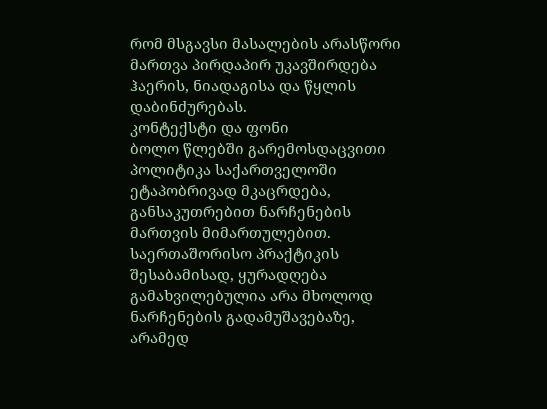რომ მსგავსი მასალების არასწორი მართვა პირდაპირ უკავშირდება ჰაერის, ნიადაგისა და წყლის დაბინძურებას.
კონტექსტი და ფონი
ბოლო წლებში გარემოსდაცვითი პოლიტიკა საქართველოში ეტაპობრივად მკაცრდება, განსაკუთრებით ნარჩენების მართვის მიმართულებით. საერთაშორისო პრაქტიკის შესაბამისად, ყურადღება გამახვილებულია არა მხოლოდ ნარჩენების გადამუშავებაზე, არამედ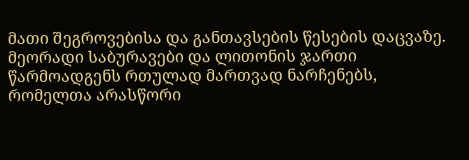მათი შეგროვებისა და განთავსების წესების დაცვაზე.
მეორადი საბურავები და ლითონის ჯართი წარმოადგენს რთულად მართვად ნარჩენებს, რომელთა არასწორი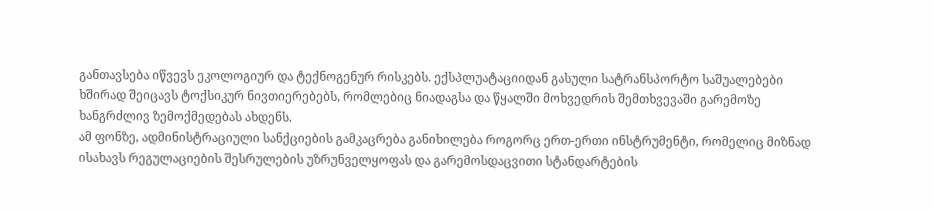განთავსება იწვევს ეკოლოგიურ და ტექნოგენურ რისკებს. ექსპლუატაციიდან გასული სატრანსპორტო საშუალებები ხშირად შეიცავს ტოქსიკურ ნივთიერებებს, რომლებიც ნიადაგსა და წყალში მოხვედრის შემთხვევაში გარემოზე ხანგრძლივ ზემოქმედებას ახდენს.
ამ ფონზე, ადმინისტრაციული სანქციების გამკაცრება განიხილება როგორც ერთ-ერთი ინსტრუმენტი, რომელიც მიზნად ისახავს რეგულაციების შესრულების უზრუნველყოფას და გარემოსდაცვითი სტანდარტების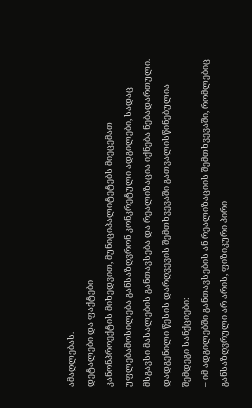ამაღლებას.
დეტალები და ფაქტები
კანონპროექტის მიხედვით, მუნიციპალიტეტებს მიეცემათ უფლებამოსილება განსაზღვრონ კონკრეტული ადგილები, სადაც მსგავსი მასალების განთავსება და რეალიზაცია იქნება ნებადართული.
დადგენილი წესის დარღვევის შემთხვევაში გათვალისწინებულია შემდეგი სანქციები:
– იმ ადგილებში განთავსების ან რეალიზაციის შემთხვევაში, რომლებიც განსაზღვრული არ არის, ფიზიკური პირი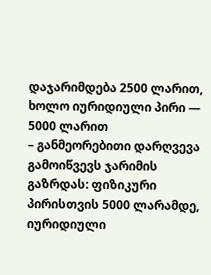დაჯარიმდება 2500 ლარით, ხოლო იურიდიული პირი — 5000 ლარით
– განმეორებითი დარღვევა გამოიწვევს ჯარიმის გაზრდას: ფიზიკური პირისთვის 5000 ლარამდე, იურიდიული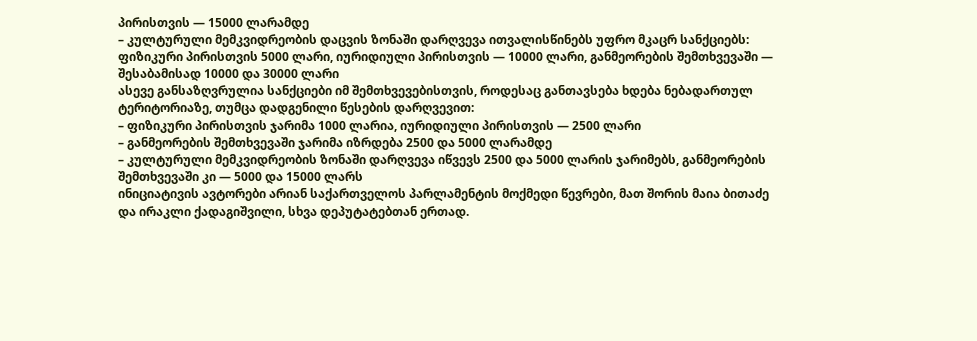პირისთვის — 15000 ლარამდე
– კულტურული მემკვიდრეობის დაცვის ზონაში დარღვევა ითვალისწინებს უფრო მკაცრ სანქციებს: ფიზიკური პირისთვის 5000 ლარი, იურიდიული პირისთვის — 10000 ლარი, განმეორების შემთხვევაში — შესაბამისად 10000 და 30000 ლარი
ასევე განსაზღვრულია სანქციები იმ შემთხვევებისთვის, როდესაც განთავსება ხდება ნებადართულ ტერიტორიაზე, თუმცა დადგენილი წესების დარღვევით:
– ფიზიკური პირისთვის ჯარიმა 1000 ლარია, იურიდიული პირისთვის — 2500 ლარი
– განმეორების შემთხვევაში ჯარიმა იზრდება 2500 და 5000 ლარამდე
– კულტურული მემკვიდრეობის ზონაში დარღვევა იწვევს 2500 და 5000 ლარის ჯარიმებს, განმეორების შემთხვევაში კი — 5000 და 15000 ლარს
ინიციატივის ავტორები არიან საქართველოს პარლამენტის მოქმედი წევრები, მათ შორის მაია ბითაძე და ირაკლი ქადაგიშვილი, სხვა დეპუტატებთან ერთად.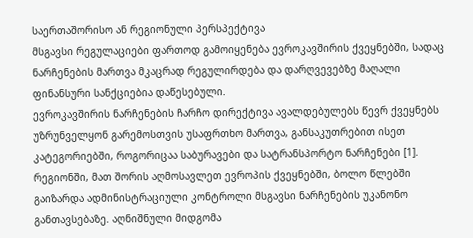საერთაშორისო ან რეგიონული პერსპექტივა
მსგავსი რეგულაციები ფართოდ გამოიყენება ევროკავშირის ქვეყნებში, სადაც ნარჩენების მართვა მკაცრად რეგულირდება და დარღვევებზე მაღალი ფინანსური სანქციებია დაწესებული.
ევროკავშირის ნარჩენების ჩარჩო დირექტივა ავალდებულებს წევრ ქვეყნებს უზრუნველყონ გარემოსთვის უსაფრთხო მართვა, განსაკუთრებით ისეთ კატეგორიებში, როგორიცაა საბურავები და სატრანსპორტო ნარჩენები [1].
რეგიონში, მათ შორის აღმოსავლეთ ევროპის ქვეყნებში, ბოლო წლებში გაიზარდა ადმინისტრაციული კონტროლი მსგავსი ნარჩენების უკანონო განთავსებაზე. აღნიშნული მიდგომა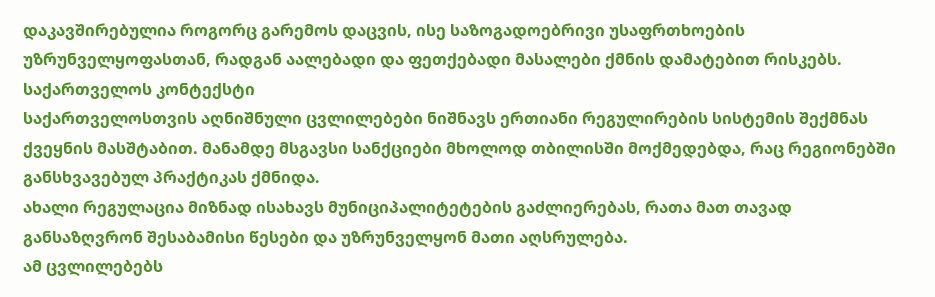დაკავშირებულია როგორც გარემოს დაცვის, ისე საზოგადოებრივი უსაფრთხოების უზრუნველყოფასთან, რადგან აალებადი და ფეთქებადი მასალები ქმნის დამატებით რისკებს.
საქართველოს კონტექსტი
საქართველოსთვის აღნიშნული ცვლილებები ნიშნავს ერთიანი რეგულირების სისტემის შექმნას ქვეყნის მასშტაბით. მანამდე მსგავსი სანქციები მხოლოდ თბილისში მოქმედებდა, რაც რეგიონებში განსხვავებულ პრაქტიკას ქმნიდა.
ახალი რეგულაცია მიზნად ისახავს მუნიციპალიტეტების გაძლიერებას, რათა მათ თავად განსაზღვრონ შესაბამისი წესები და უზრუნველყონ მათი აღსრულება.
ამ ცვლილებებს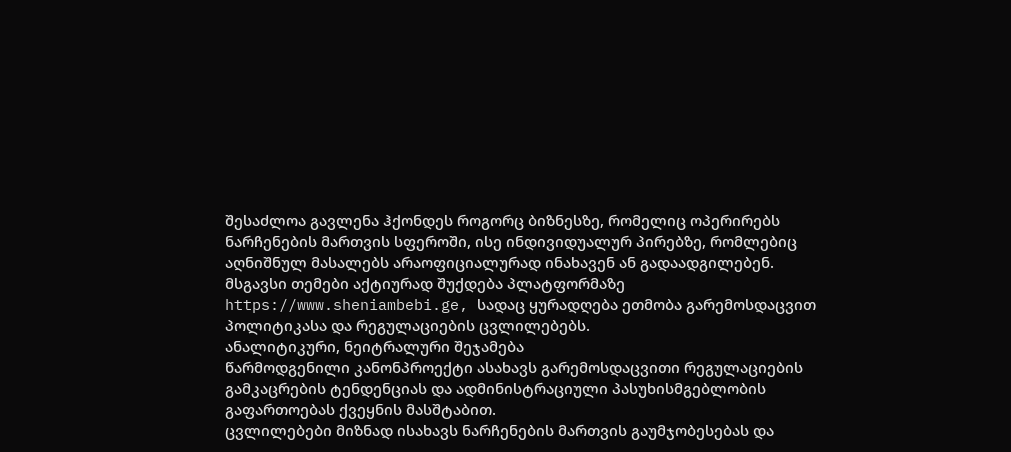შესაძლოა გავლენა ჰქონდეს როგორც ბიზნესზე, რომელიც ოპერირებს ნარჩენების მართვის სფეროში, ისე ინდივიდუალურ პირებზე, რომლებიც აღნიშნულ მასალებს არაოფიციალურად ინახავენ ან გადაადგილებენ.
მსგავსი თემები აქტიურად შუქდება პლატფორმაზე https://www.sheniambebi.ge, სადაც ყურადღება ეთმობა გარემოსდაცვით პოლიტიკასა და რეგულაციების ცვლილებებს.
ანალიტიკური, ნეიტრალური შეჯამება
წარმოდგენილი კანონპროექტი ასახავს გარემოსდაცვითი რეგულაციების გამკაცრების ტენდენციას და ადმინისტრაციული პასუხისმგებლობის გაფართოებას ქვეყნის მასშტაბით.
ცვლილებები მიზნად ისახავს ნარჩენების მართვის გაუმჯობესებას და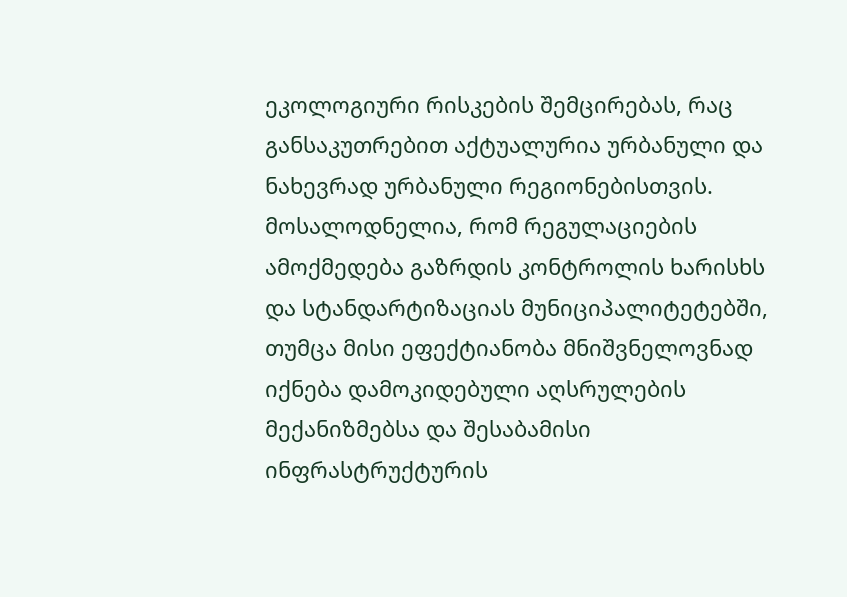ეკოლოგიური რისკების შემცირებას, რაც განსაკუთრებით აქტუალურია ურბანული და ნახევრად ურბანული რეგიონებისთვის.
მოსალოდნელია, რომ რეგულაციების ამოქმედება გაზრდის კონტროლის ხარისხს და სტანდარტიზაციას მუნიციპალიტეტებში, თუმცა მისი ეფექტიანობა მნიშვნელოვნად იქნება დამოკიდებული აღსრულების მექანიზმებსა და შესაბამისი ინფრასტრუქტურის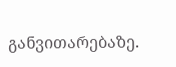განვითარებაზე.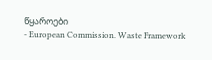წყაროები
- European Commission. Waste Framework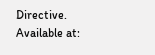Directive. Available at: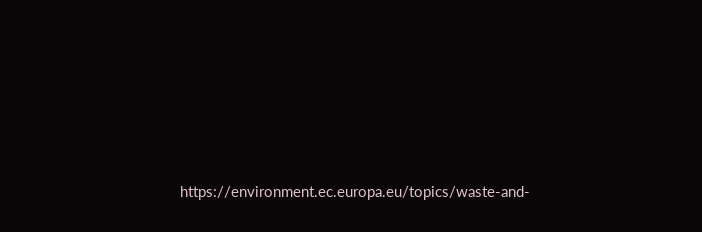https://environment.ec.europa.eu/topics/waste-and-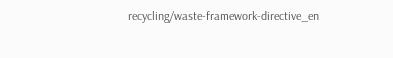recycling/waste-framework-directive_en